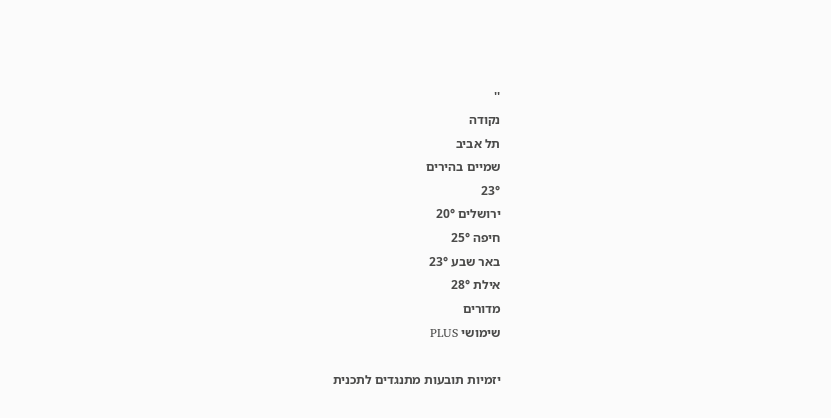''
נקודה
תל אביב
שמיים בהירים
23°
ירושלים 20°
חיפה 25°
באר שבע 23°
אילת 28°
מדורים
שימושי PLUS

יזמיות תובעות מתנגדים לתכנית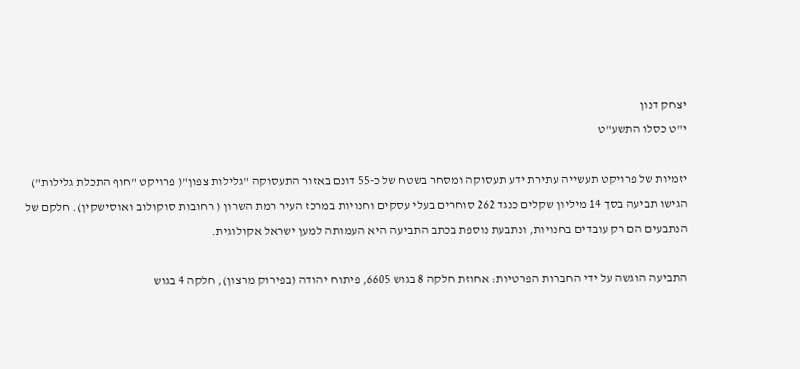יצחק דנון
י"ט כסלו התשע"ט

יזמיות של פרויקט תעשייה עתירת ידע תעסוקה ומסחר בשטח של כ-55 דונם באזור התעסוקה "גלילות צפון"( פרויקט "חוף התכלת גלילות") הגישו תביעה בסך 14 מיליון שקלים כנגד 262 סוחרים בעלי עסקים וחנויות במרכז העיר רמת השרון ( רחובות סוקולוב ואוסישקין). חלקם של הנתבעים הם רק עובדים בחנויות, ונתבעת נוספת בכתב התביעה היא העמותה למען ישראל אקולוגית.

התביעה הוגשה על ידי החברות הפרטיות: אחוזת חלקה 8 בגוש 6605, פיתוח יהודה (בפירוק מרצון), חלקה 4 בגוש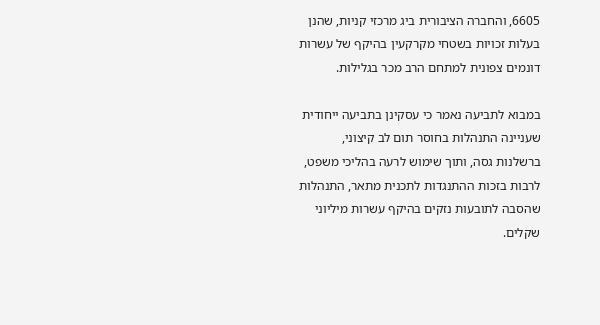6605, והחברה הציבורית ביג מרכזי קניות, שהנן בעלות זכויות בשטחי מקרקעין בהיקף של עשרות דונמים צפונית למתחם הרב מכר בגלילות.

במבוא לתביעה נאמר כי עסקינן בתביעה ייחודית שעניינה התנהלות בחוסר תום לב קיצוני, ברשלנות גסה, ותוך שימוש לרעה בהליכי משפט, לרבות בזכות ההתנגדות לתכנית מתאר, התנהלות שהסבה לתובעות נזקים בהיקף עשרות מיליוני שקלים.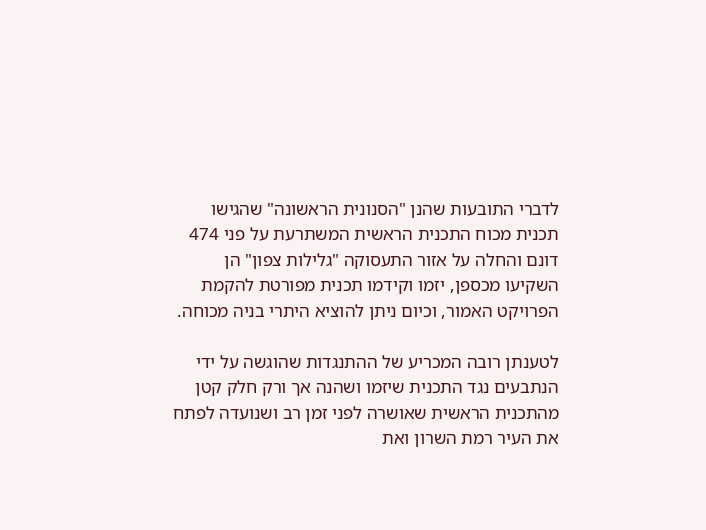לדברי התובעות שהנן "הסנונית הראשונה" שהגישו תכנית מכוח התכנית הראשית המשתרעת על פני 474 דונם והחלה על אזור התעסוקה "גלילות צפון" הן השקיעו מכספן, יזמו וקידמו תכנית מפורטת להקמת הפרויקט האמור, וכיום ניתן להוציא היתרי בניה מכוחה.

לטענתן רובה המכריע של ההתנגדות שהוגשה על ידי הנתבעים נגד התכנית שיזמו ושהנה אך ורק חלק קטן מהתכנית הראשית שאושרה לפני זמן רב ושנועדה לפתח את העיר רמת השרון ואת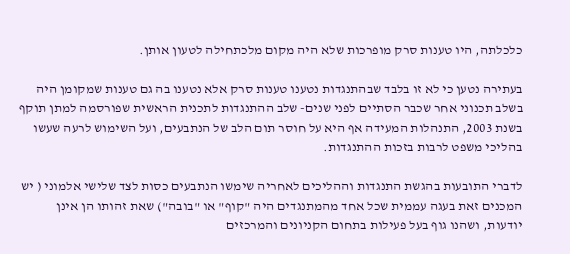כלכלתה, היו טענות סרק מופרכות שלא היה מקום מלכתחילה לטעון אותן.

בעתירה נטען כי לא זו בלבד שבהתנגדות נטענו טענות סרק אלא נטענו בה גם טענות שמקומן היה בשלב תכנוני אחר שכבר הסתיים לפני שנים- שלב ההתנגדות לתכנית הראשית שפורסמה למתן תוקף בשנת 2003, התנהלות המעידה אף היא על חוסר תום הלב של הנתבעים, ועל השימוש לרעה שעשו בהליכי משפט לרבות בזכות ההתנגדות.

לדברי התובעות בהגשת התנגדות וההליכים לאחריה שימשו הנתבעים כסות לצד שלישי אלמוני ( יש המכנים זאת בעגה עממית שכל אחד מהמתנגדים היה "קוף" או "בובה") שאת זהותו הן אינן יודעות, ושהנו גוף בעל פעילות בתחום הקניונים והמרכזים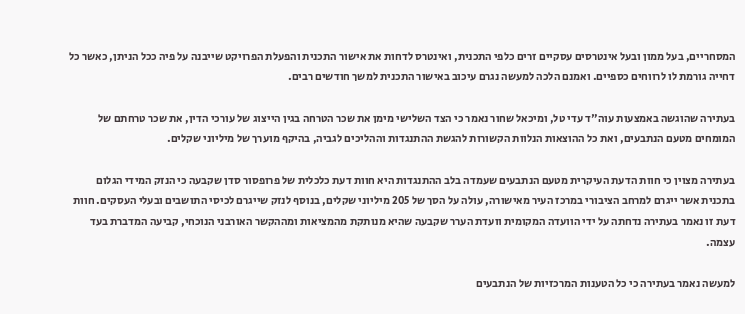המסחריים, בעל ממון ובעל אינטרסים עסקיים זרים כלפי התכנית, ואינטרס לדחות את אישור התכנית והפעלת הפרויקט שייבנה על פיה ככל הניתן, כאשר כל דחייה גורמת לו לרווחים כספיים. ואמנם הלכה למעשה נגרם עיכוב באישור התכנית למשך חודשים רבים.

בעתירה שהוגשה באמצעות עוה"ד עדי טל, ומיכאל שחור נאמר כי הצד השלישי מימן את שכר הטרחה בגין הייצוג של עורכי הדין, את שכר טרחתם של המומחים מטעם הנתבעים, ואת כל ההוצאות הנלוות הקשורות להגשת ההתנגדות וההליכים לגביה, בהיקף מוערך של מיליוני שקלים.

בעתירה מצוין כי חוות הדעת העיקרית מטעם הנתבעים שעמדה בלב ההתנגדות היא חוות דעת כלכלית של פרופסור סדן שקבעה כי הנזק המידי הגלום בתכנית אשר ייגרם למרחב הציבורי במרכז העיר מאישורה, עולה על הסך של 205 מיליוני שקלים, בנוסף לנזק שייגרם לכיסי התושבים ובעלי העסקים. חוות דעת זו נאמר בעתירה נדחתה על ידי הוועדה המקומית וועדת הערר שקבעה שהיא מנותקת מהמציאות ומההקשר האורבני הנוכחי, קביעה המדברת בעד עצמה.

למעשה נאמר בעתירה כי כל הטענות המרכזיות של הנתבעים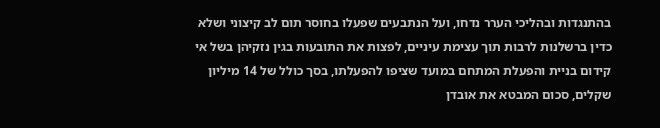בהתנגדות ובהליכי הערר נדחו, ועל הנתבעים שפעלו בחוסר תום לב קיצוני ושלא כדין ברשלנות לרבות תוך עצימת עיניים, לפצות את התובעות בגין נזקיהן בשל אי קידום בניית והפעלת המתחם במועד שציפו להפעלתו, בסך כולל של 14 מיליון שקלים, סכום המבטא את אובדן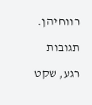רווחיהן.

תגובות

רגע, שקט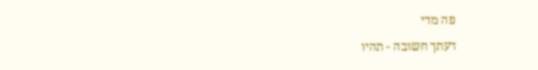פה מדי

דעתך חשובה - תהיו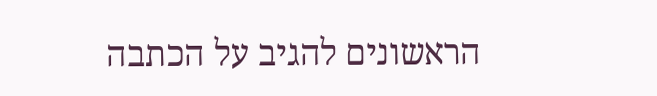הראשונים להגיב על הכתבה